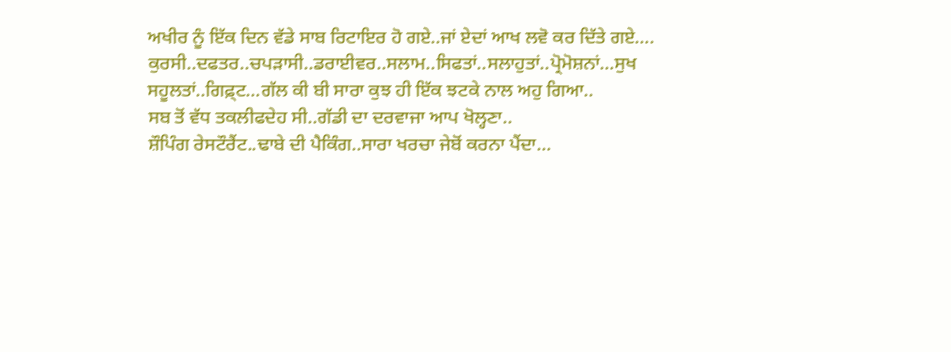ਅਖੀਰ ਨੂੰ ਇੱਕ ਦਿਨ ਵੱਡੇ ਸਾਬ ਰਿਟਾਇਰ ਹੋ ਗਏ..ਜਾਂ ਏਦਾਂ ਆਖ ਲਵੋ ਕਰ ਦਿੱਤੇ ਗਏ….
ਕੁਰਸੀ..ਦਫਤਰ..ਚਪੜਾਸੀ..ਡਰਾਈਵਰ..ਸਲਾਮ..ਸਿਫਤਾਂ..ਸਲਾਹੁਤਾਂ..ਪ੍ਰੋਮੋਸ਼ਨਾਂ…ਸੁਖ ਸਹੂਲਤਾਂ..ਗਿਫ਼੍ਟ…ਗੱਲ ਕੀ ਬੀ ਸਾਰਾ ਕੁਝ ਹੀ ਇੱਕ ਝਟਕੇ ਨਾਲ ਅਹੁ ਗਿਆ..
ਸਬ ਤੋਂ ਵੱਧ ਤਕਲੀਫਦੇਹ ਸੀ..ਗੱਡੀ ਦਾ ਦਰਵਾਜਾ ਆਪ ਖੋਲ੍ਹਣਾ..
ਸ਼ੌਪਿੰਗ ਰੇਸਟੌਰੈਂਟ..ਢਾਬੇ ਦੀ ਪੈਕਿੰਗ..ਸਾਰਾ ਖਰਚਾ ਜੇਬੋਂ ਕਰਨਾ ਪੈਂਦਾ…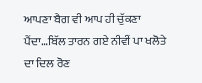ਆਪਣਾ ਬੈਗ ਵੀ ਆਪ ਹੀ ਚੁੱਕਣਾ ਪੈਂਦਾ…ਬਿੱਲ ਤਾਰਨ ਗਏ ਨੀਵੀਂ ਪਾ ਖਲੋਤੇ ਦਾ ਦਿਲ ਰੋਣ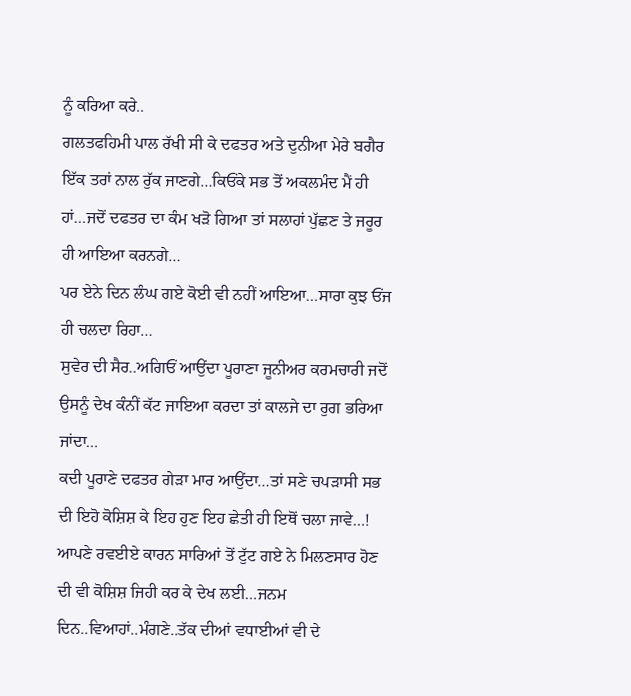ਨੂੰ ਕਰਿਆ ਕਰੇ..
ਗਲਤਫਹਿਮੀ ਪਾਲ ਰੱਖੀ ਸੀ ਕੇ ਦਫਤਰ ਅਤੇ ਦੁਨੀਆ ਮੇਰੇ ਬਗੈਰ ਇੱਕ ਤਰਾਂ ਨਾਲ ਰੁੱਕ ਜਾਣਗੇ…ਕਿਓਂਕੇ ਸਭ ਤੋਂ ਅਕਲਮੰਦ ਮੈਂ ਹੀ ਹਾਂ…ਜਦੋਂ ਦਫਤਰ ਦਾ ਕੰਮ ਖੜੋ ਗਿਆ ਤਾਂ ਸਲਾਹਾਂ ਪੁੱਛਣ ਤੇ ਜਰੂਰ ਹੀ ਆਇਆ ਕਰਨਗੇ…
ਪਰ ਏਨੇ ਦਿਨ ਲੰਘ ਗਏ ਕੋਈ ਵੀ ਨਹੀਂ ਆਇਆ…ਸਾਰਾ ਕੁਝ ਓਂਜ ਹੀ ਚਲਦਾ ਰਿਹਾ…
ਸੁਵੇਰ ਦੀ ਸੈਰ..ਅਗਿਓਂ ਆਉਂਦਾ ਪੂਰਾਣਾ ਜੂਨੀਅਰ ਕਰਮਚਾਰੀ ਜਦੋਂ ਉਸਨੂੰ ਦੇਖ ਕੰਨੀਂ ਕੱਟ ਜਾਇਆ ਕਰਦਾ ਤਾਂ ਕਾਲਜੇ ਦਾ ਰੁਗ ਭਰਿਆ ਜਾਂਦਾ…
ਕਦੀ ਪੂਰਾਣੇ ਦਫਤਰ ਗੇੜਾ ਮਾਰ ਆਉਂਦਾ…ਤਾਂ ਸਣੇ ਚਪੜਾਸੀ ਸਭ ਦੀ ਇਹੋ ਕੋਸ਼ਿਸ਼ ਕੇ ਇਹ ਹੁਣ ਇਹ ਛੇਤੀ ਹੀ ਇਥੋਂ ਚਲਾ ਜਾਵੇ…!
ਆਪਣੇ ਰਵਈਏ ਕਾਰਨ ਸਾਰਿਆਂ ਤੋਂ ਟੁੱਟ ਗਏ ਨੇ ਮਿਲਣਸਾਰ ਹੋਣ ਦੀ ਵੀ ਕੋਸ਼ਿਸ਼ ਜਿਹੀ ਕਰ ਕੇ ਦੇਖ ਲਈ…ਜਨਮ ਦਿਨ..ਵਿਆਹਾਂ..ਮੰਗਣੇ..ਤੱਕ ਦੀਆਂ ਵਧਾਈਆਂ ਵੀ ਦੇ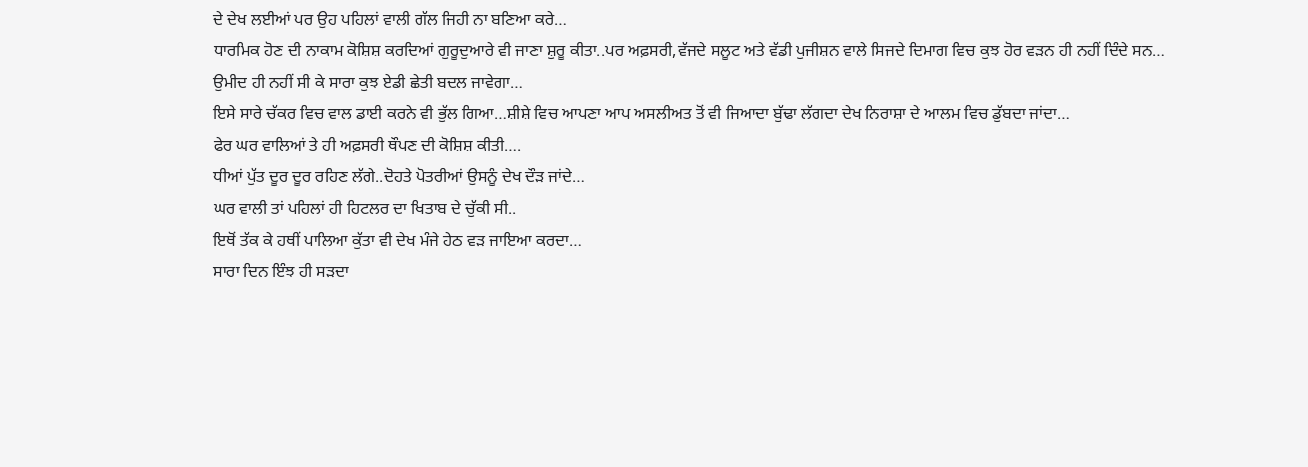ਦੇ ਦੇਖ ਲਈਆਂ ਪਰ ਉਹ ਪਹਿਲਾਂ ਵਾਲੀ ਗੱਲ ਜਿਹੀ ਨਾ ਬਣਿਆ ਕਰੇ…
ਧਾਰਮਿਕ ਹੋਣ ਦੀ ਨਾਕਾਮ ਕੋਸ਼ਿਸ਼ ਕਰਦਿਆਂ ਗੁਰੂਦੁਆਰੇ ਵੀ ਜਾਣਾ ਸ਼ੁਰੂ ਕੀਤਾ..ਪਰ ਅਫ਼ਸਰੀ,ਵੱਜਦੇ ਸਲੂਟ ਅਤੇ ਵੱਡੀ ਪੁਜੀਸ਼ਨ ਵਾਲੇ ਸਿਜਦੇ ਦਿਮਾਗ ਵਿਚ ਕੁਝ ਹੋਰ ਵੜਨ ਹੀ ਨਹੀਂ ਦਿੰਦੇ ਸਨ…
ਉਮੀਦ ਹੀ ਨਹੀਂ ਸੀ ਕੇ ਸਾਰਾ ਕੁਝ ਏਡੀ ਛੇਤੀ ਬਦਲ ਜਾਵੇਗਾ…
ਇਸੇ ਸਾਰੇ ਚੱਕਰ ਵਿਚ ਵਾਲ ਡਾਈ ਕਰਨੇ ਵੀ ਭੁੱਲ ਗਿਆ…ਸ਼ੀਸ਼ੇ ਵਿਚ ਆਪਣਾ ਆਪ ਅਸਲੀਅਤ ਤੋਂ ਵੀ ਜਿਆਦਾ ਬੁੱਢਾ ਲੱਗਦਾ ਦੇਖ ਨਿਰਾਸ਼ਾ ਦੇ ਆਲਮ ਵਿਚ ਡੁੱਬਦਾ ਜਾਂਦਾ…
ਫੇਰ ਘਰ ਵਾਲਿਆਂ ਤੇ ਹੀ ਅਫ਼ਸਰੀ ਥੌਪਣ ਦੀ ਕੋਸ਼ਿਸ਼ ਕੀਤੀ….
ਧੀਆਂ ਪੁੱਤ ਦੂਰ ਦੂਰ ਰਹਿਣ ਲੱਗੇ..ਦੋਹਤੇ ਪੋਤਰੀਆਂ ਉਸਨੂੰ ਦੇਖ ਦੌੜ ਜਾਂਦੇ…
ਘਰ ਵਾਲੀ ਤਾਂ ਪਹਿਲਾਂ ਹੀ ਹਿਟਲਰ ਦਾ ਖਿਤਾਬ ਦੇ ਚੁੱਕੀ ਸੀ..
ਇਥੋਂ ਤੱਕ ਕੇ ਹਥੀਂ ਪਾਲਿਆ ਕੁੱਤਾ ਵੀ ਦੇਖ ਮੰਜੇ ਹੇਠ ਵੜ ਜਾਇਆ ਕਰਦਾ…
ਸਾਰਾ ਦਿਨ ਇੰਝ ਹੀ ਸੜਦਾ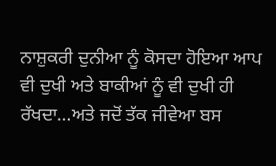ਨਾਸ਼ੁਕਰੀ ਦੁਨੀਆ ਨੂੰ ਕੋਸਦਾ ਹੋਇਆ ਆਪ ਵੀ ਦੁਖੀ ਅਤੇ ਬਾਕੀਆਂ ਨੂੰ ਵੀ ਦੁਖੀ ਹੀ ਰੱਖਦਾ…ਅਤੇ ਜਦੋਂ ਤੱਕ ਜੀਵੇਆ ਬਸ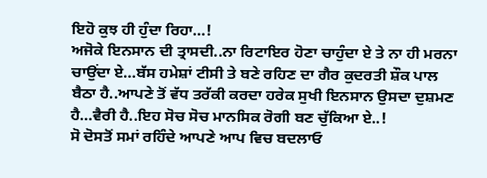ਇਹੋ ਕੁਝ ਹੀ ਹੁੰਦਾ ਰਿਹਾ…!
ਅਜੋਕੇ ਇਨਸਾਨ ਦੀ ਤ੍ਰਾਸਦੀ..ਨਾ ਰਿਟਾਇਰ ਹੋਣਾ ਚਾਹੁੰਦਾ ਏ ਤੇ ਨਾ ਹੀ ਮਰਨਾ ਚਾਉਂਦਾ ਏ…ਬੱਸ ਹਮੇਸ਼ਾਂ ਟੀਸੀ ਤੇ ਬਣੇ ਰਹਿਣ ਦਾ ਗੈਰ ਕੁਦਰਤੀ ਸ਼ੌਕ ਪਾਲ ਬੈਠਾ ਹੈ..ਆਪਣੇ ਤੋਂ ਵੱਧ ਤਰੱਕੀ ਕਰਦਾ ਹਰੇਕ ਸੁਖੀ ਇਨਸਾਨ ਉਸਦਾ ਦੁਸ਼ਮਣ ਹੈ…ਵੈਰੀ ਹੈ..ਇਹ ਸੋਚ ਸੋਚ ਮਾਨਸਿਕ ਰੋਗੀ ਬਣ ਚੁੱਕਿਆ ਏ..!
ਸੋ ਦੋਸਤੋਂ ਸਮਾਂ ਰਹਿੰਦੇ ਆਪਣੇ ਆਪ ਵਿਚ ਬਦਲਾਓ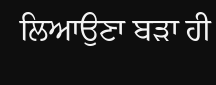ਲਿਆਉਣਾ ਬੜਾ ਹੀ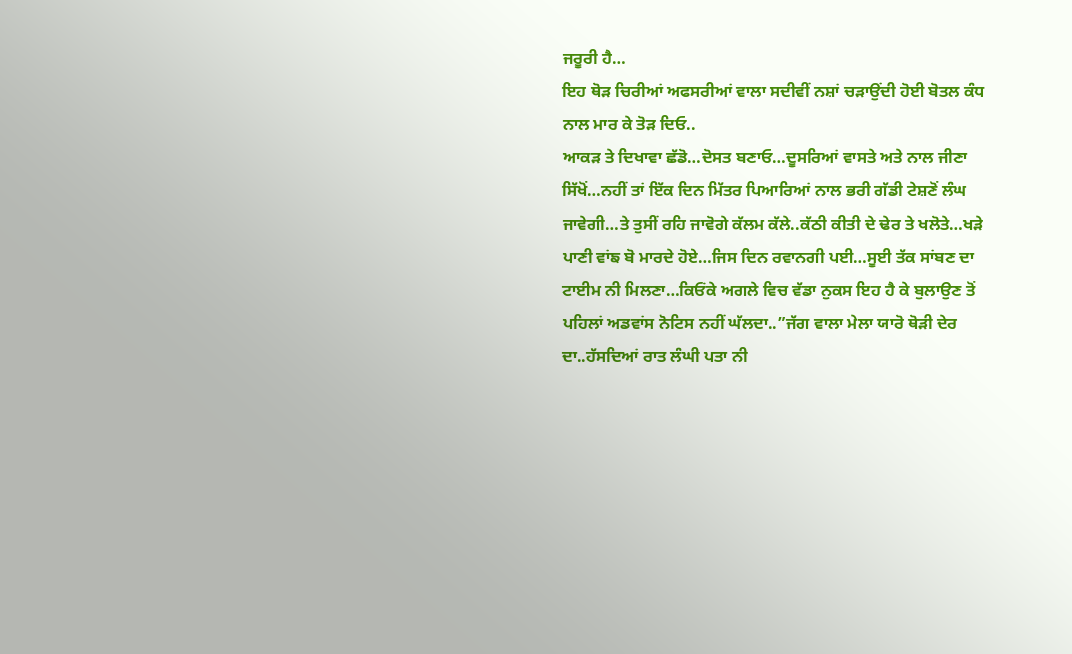ਜਰੂਰੀ ਹੈ…
ਇਹ ਥੋੜ ਚਿਰੀਆਂ ਅਫਸਰੀਆਂ ਵਾਲਾ ਸਦੀਵੀਂ ਨਸ਼ਾਂ ਚੜਾਉਂਦੀ ਹੋਈ ਬੋਤਲ ਕੰਧ ਨਾਲ ਮਾਰ ਕੇ ਤੋੜ ਦਿਓ..
ਆਕੜ ਤੇ ਦਿਖਾਵਾ ਛੱਡੋ…ਦੋਸਤ ਬਣਾਓ…ਦੂਸਰਿਆਂ ਵਾਸਤੇ ਅਤੇ ਨਾਲ ਜੀਣਾ ਸਿੱਖੋਂ…ਨਹੀਂ ਤਾਂ ਇੱਕ ਦਿਨ ਮਿੱਤਰ ਪਿਆਰਿਆਂ ਨਾਲ ਭਰੀ ਗੱਡੀ ਟੇਸ਼ਣੋਂ ਲੰਘ ਜਾਵੇਗੀ…ਤੇ ਤੁਸੀਂ ਰਹਿ ਜਾਵੋਗੇ ਕੱਲਮ ਕੱਲੇ..ਕੱਠੀ ਕੀਤੀ ਦੇ ਢੇਰ ਤੇ ਖਲੋਤੇ…ਖੜੇ ਪਾਣੀ ਵਾਂਙ ਬੋ ਮਾਰਦੇ ਹੋਏ…ਜਿਸ ਦਿਨ ਰਵਾਨਗੀ ਪਈ…ਸੂਈ ਤੱਕ ਸਾਂਬਣ ਦਾ ਟਾਈਮ ਨੀ ਮਿਲਣਾ…ਕਿਓਂਕੇ ਅਗਲੇ ਵਿਚ ਵੱਡਾ ਨੁਕਸ ਇਹ ਹੈ ਕੇ ਬੁਲਾਉਣ ਤੋਂ ਪਹਿਲਾਂ ਅਡਵਾਂਸ ਨੋਟਿਸ ਨਹੀਂ ਘੱਲਦਾ..”ਜੱਗ ਵਾਲਾ ਮੇਲਾ ਯਾਰੋ ਥੋੜੀ ਦੇਰ ਦਾ..ਹੱਸਦਿਆਂ ਰਾਤ ਲੰਘੀ ਪਤਾ ਨੀ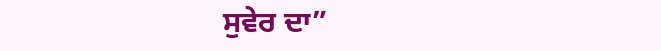ਸੁਵੇਰ ਦਾ”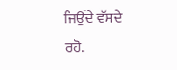ਜਿਉਂਦੇ ਵੱਸਦੇ ਰਹੋ.